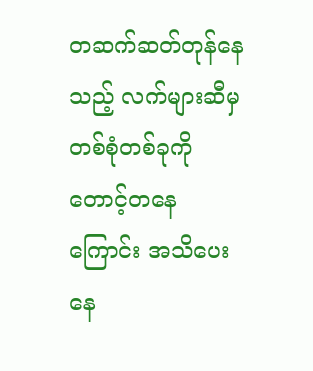တဆက်ဆတ်တုန်နေသည့် လက်များဆီမှ တစ်စုံတစ်ခုကိုတောင့်တနေကြောင်း အသိပေးနေ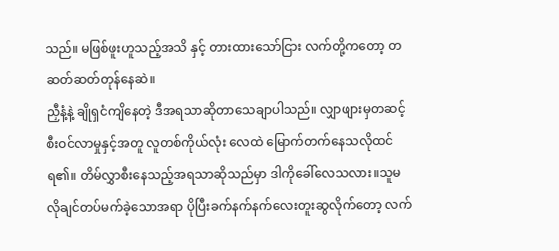သည်။ မဖြစ်ဖူးဟူသည့်အသိ နှင့် တားထားသော်ငြား လက်တို့ကတော့ တဆတ်ဆတ်တုန်နေဆဲ။
ညှီနံ့နဲ့ ချိုရှငံကျိနေတဲ့ ဒီအရသာဆိုတာသေချာပါသည်။ လျှာဖျားမှတဆင့် စီးဝင်လာမှုနှင့်အတူ လူတစ်ကိုယ်လုံး လေထဲ မြောက်တက်နေသလိုထင်ရ၏။ တိမ်လွှာစီးနေသည့်အရသာဆိုသည်မှာ ဒါကိုခေါ်လေသလား။သူမ လိုချင်တပ်မက်ခဲ့သောအရာ ပိုပြီးခက်နက်နက်လေးတူးဆွလိုက်တော့ လက်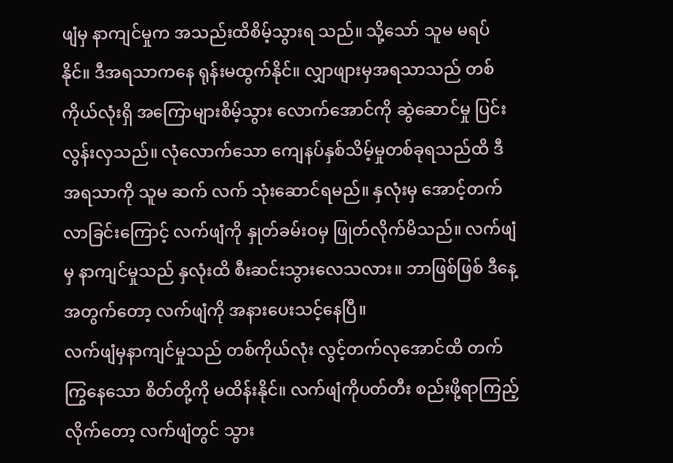ဖျံမှ နာကျင်မှုက အသည်းထိစိမ့်သွားရ သည်။ သို့သော် သူမ မရပ်နိုင်။ ဒီအရသာကနေ ရုန်းမထွက်နိုင်။ လျှာဖျားမှအရသာသည် တစ်ကိုယ်လုံးရှိ အကြောများစိမ့်သွား လောက်အောင်ကို ဆွဲဆောင်မှု ပြင်းလွန်းလှသည်။ လုံလောက်သော ကျေနပ်နှစ်သိမ့်မှုတစ်ခုရသည်ထိ ဒီအရသာကို သူမ ဆက် လက် သုံးဆောင်ရမည်။ နှလုံးမှ အောင့်တက်လာခြင်းကြောင့် လက်ဖျံကို နှုတ်ခမ်းဝမှ ဖြုတ်လိုက်မိသည်။ လက်ဖျံမှ နာကျင်မှုသည် နှလုံးထိ စီးဆင်းသွားလေသလား။ ဘာဖြစ်ဖြစ် ဒီနေ့အတွက်တော့ လက်ဖျံကို အနားပေးသင့်နေပြီ။
လက်ဖျံမှနာကျင်မှုသည် တစ်ကိုယ်လုံး လွင့်တက်လုအောင်ထိ တက်ကြွနေသော စိတ်တို့ကို မထိန်းနိုင်။ လက်ဖျံကိုပတ်တီး စည်းဖို့ရာကြည့်လိုက်တော့ လက်ဖျံတွင် သွား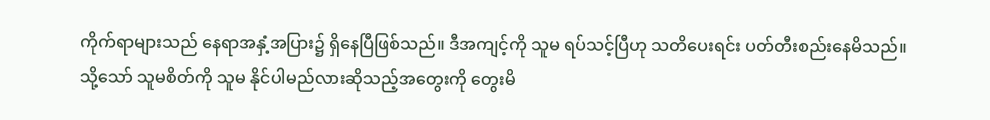ကိုက်ရာများသည် နေရာအနှံ့အပြား၌ ရှိနေပြီဖြစ်သည်။ ဒီအကျင့်ကို သူမ ရပ်သင့်ပြီဟု သတိပေးရင်း ပတ်တီးစည်းနေမိသည်။ သို့သော် သူမစိတ်ကို သူမ နိုင်ပါမည်လားဆိုသည့်အတွေးကို တွေးမိ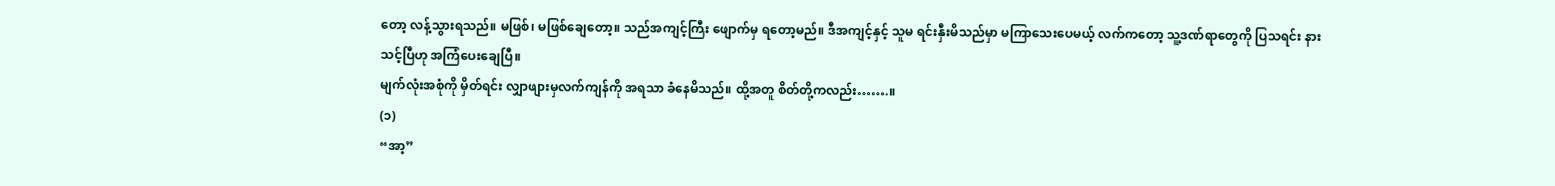တော့ လန့်သွားရသည်။ မဖြစ်၊ မဖြစ်ချေတော့။ သည်အကျင့်ကြီး ဖျောက်မှ ရတော့မည်။ ဒီအကျင့်နှင့် သူမ ရင်းနှီးမိသည်မှာ မကြာသေးပေမယ့် လက်ကတော့ သူ့ဒဏ်ရာတွေကို ပြသရင်း နားသင့်ပြီဟု အကြံပေးချေပြီ။
မျက်လုံးအစုံကို မှိတ်ရင်း လျှာဖျားမှလက်ကျန်ကို အရသာ ခံနေမိသည်။ ထို့အတူ စိတ်တို့ကလည်း…….။
(၁)
“အာ့”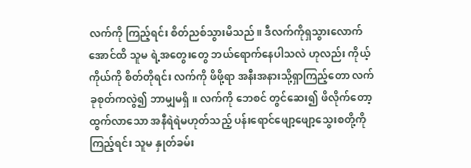လက်ကို ကြည့်ရင်း စိတ်ညစ်သွားမိသည်။ ဒီလက်ကိုရှသွားလောက်အောင်ထိ သူမ ရဲ့အတွေးတွေ ဘယ်ရောက်နေပါသလဲ ဟုလည်း ကိုယ့်ကိုယ်ကို စိတ်တိုရင်း လက်ကို ဖိဖို့ရာ အနီးအနားသို့ရှာကြည့်တော လက်ခုစုတ်ကလွဲ၍ ဘာမျှမရှိ။ လက်ကို ဘေစင် တွင်ဆေး၍ ဖိလိုက်တော့ ထွက်လာသော အနီရဲရဲမဟုတ်သည့် ပန်းရောင်ဖျော့ဖျော့သွေးစတို့ကိုကြည့်ရင်း သူမ နှုတ်ခမ်း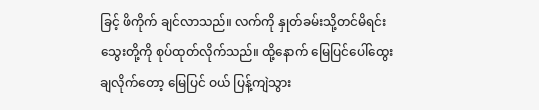ခြင့် ဖိကိုက် ချင်လာသည်။ လက်ကို နှုတ်ခမ်းသို့တင်မိရင်း သွေးတို့ကို စုပ်ထုတ်လိုက်သည်။ ထို့နောက် မြေပြင်ပေါ်ထွေးချလိုက်တော့ မြေပြင် ဝယ် ပြန့်ကျဲသွား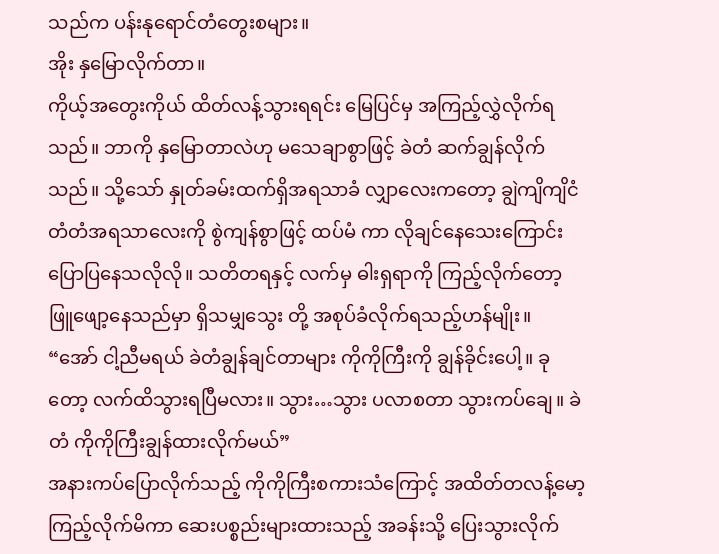သည်က ပန်းနုရောင်တံတွေးစများ။
အိုး နှမြောလိုက်တာ။
ကိုယ့်အတွေးကိုယ် ထိတ်လန့်သွားရရင်း မြေပြင်မှ အကြည့်လွှဲလိုက်ရသည်။ ဘာကို နှမြောတာလဲဟု မသေချာစွာဖြင့် ခဲတံ ဆက်ချွန်လိုက်သည်။ သို့သော် နှုတ်ခမ်းထက်ရှိအရသာခံ လျှာလေးကတော့ ချွဲကျိကျိငံတံတံအရသာလေးကို စွဲကျန်စွာဖြင့် ထပ်မံ ကာ လိုချင်နေသေးကြောင်း ပြောပြနေသလိုလို။ သတိတရနှင့် လက်မှ ဓါးရှရာကို ကြည့်လိုက်တော့ ဖြူဖျော့နေသည်မှာ ရှိသမျှသွေး တို့ အစုပ်ခံလိုက်ရသည့်ဟန်မျိုး။
“အော် ငါ့ညီမရယ် ခဲတံချွန်ချင်တာများ ကိုကိုကြီးကို ချွန်ခိုင်းပေါ့။ ခုတော့ လက်ထိသွားရပြီမလား။ သွား…သွား ပလာစတာ သွားကပ်ချေ။ ခဲတံ ကိုကိုကြီးချွန်ထားလိုက်မယ်”
အနားကပ်ပြောလိုက်သည့် ကိုကိုကြီးစကားသံကြောင့် အထိတ်တလန့်မော့ကြည့်လိုက်မိကာ ဆေးပစ္စည်းများထားသည့် အခန်းသို့ ပြေးသွားလိုက်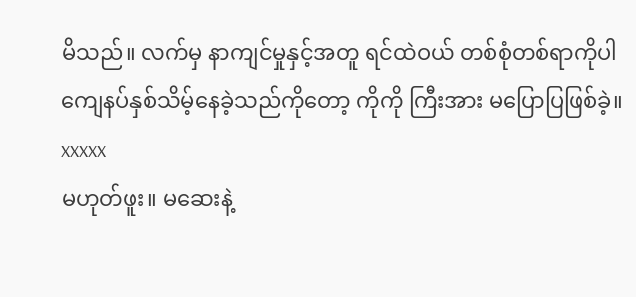မိသည်။ လက်မှ နာကျင်မှုနှင့်အတူ ရင်ထဲဝယ် တစ်စုံတစ်ရာကိုပါ ကျေနပ်နှစ်သိမ့်နေခဲ့သည်ကိုတော့ ကိုကို ကြီးအား မပြောပြဖြစ်ခဲ့။
xxxxx
မဟုတ်ဖူး။ မဆေးနဲ့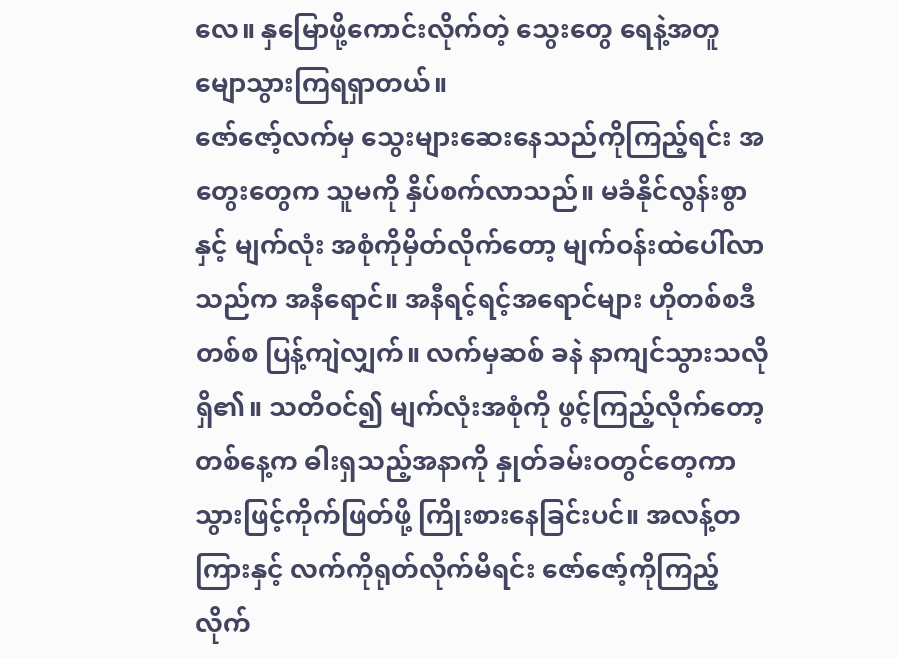လေ။ နှမြောဖို့ကောင်းလိုက်တဲ့ သွေးတွေ ရေနဲ့အတူ မျောသွားကြရရှာတယ်။
ဇော်ဇော့်လက်မှ သွေးများဆေးနေသည်ကိုကြည့်ရင်း အတွေးတွေက သူမကို နှိပ်စက်လာသည်။ မခံနိုင်လွန်းစွာနှင့် မျက်လုံး အစုံကိုမှိတ်လိုက်တော့ မျက်ဝန်းထဲပေါ်လာသည်က အနီရောင်။ အနီရင့်ရင့်အရောင်များ ဟိုတစ်စဒီတစ်စ ပြန့်ကျဲလျှက်။ လက်မှဆစ် ခနဲ နာကျင်သွားသလိုရှိ၏။ သတိဝင်၍ မျက်လုံးအစုံကို ဖွင့်ကြည့်လိုက်တော့ တစ်နေ့က ဓါးရှသည့်အနာကို နှုတ်ခမ်းဝတွင်တေ့ကာ သွားဖြင့်ကိုက်ဖြတ်ဖို့ ကြိုးစားနေခြင်းပင်။ အလန့်တကြားနှင့် လက်ကိုရုတ်လိုက်မိရင်း ဇော်ဇော့်ကိုကြည့်လိုက်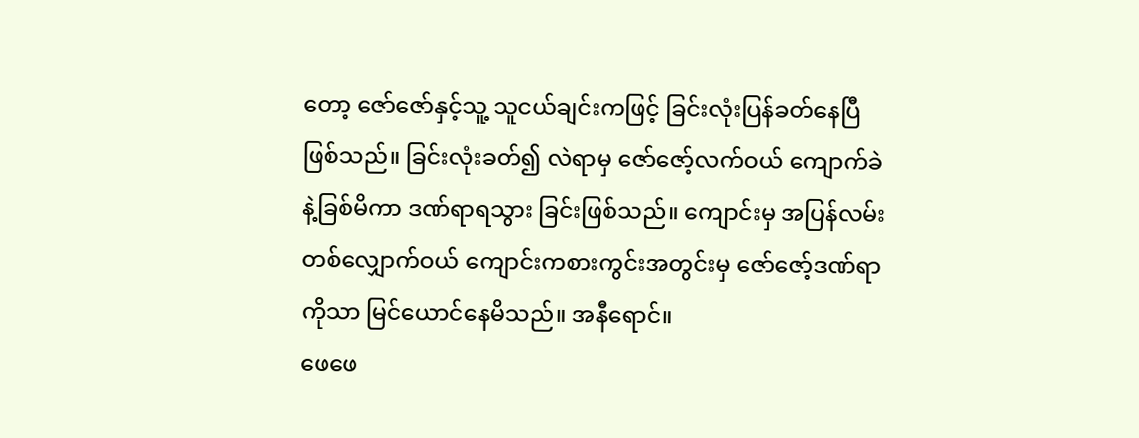တော့ ဇော်ဇော်နှင့်သူ့ သူငယ်ချင်းကဖြင့် ခြင်းလုံးပြန်ခတ်နေပြီဖြစ်သည်။ ခြင်းလုံးခတ်၍ လဲရာမှ ဇော်ဇော့်လက်ဝယ် ကျောက်ခဲနဲ့ခြစ်မိကာ ဒဏ်ရာရသွား ခြင်းဖြစ်သည်။ ကျောင်းမှ အပြန်လမ်းတစ်လျှောက်ဝယ် ကျောင်းကစားကွင်းအတွင်းမှ ဇော်ဇော့်ဒဏ်ရာကိုသာ မြင်ယောင်နေမိသည်။ အနီရောင်။
ဖေဖေ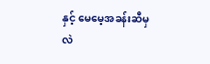နှင့် မေမေ့အခန်းဆီမှ လဲ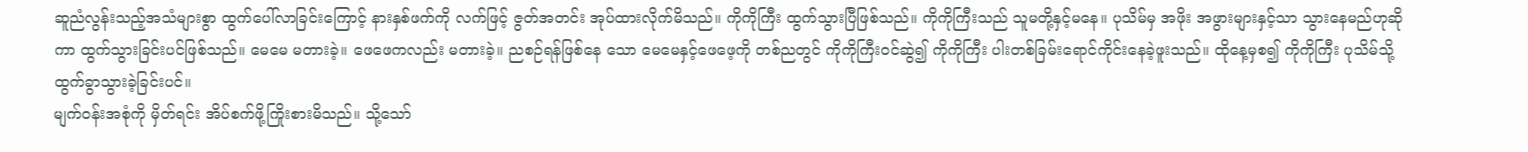ဆူညံလွန်းသည့်အသံများစွာ ထွက်ပေါ်လာခြင်းကြောင့် နားနှစ်ဖက်ကို လက်ဖြင့် ဇွတ်အတင်း အုပ်ထားလိုက်မိသည်။ ကိုကိုကြီး ထွက်သွားပြီဖြစ်သည်။ ကိုကိုကြီးသည် သူမတို့နှင့်မနေ။ ပုသိမ်မှ အဖိုး အဖွားများနှင့်သာ သွားနေမည်ဟုဆိုကာ ထွက်သွားခြင်းပင်ဖြစ်သည်။ မေမေ မတားခဲ့။ ဖေဖေကလည်း မတားခဲ့။ ညစဉ်ရန်ဖြစ်နေ သော မေမေနှင့်ဖေဖေ့ကို တစ်ညတွင် ကိုကိုကြီးဝင်ဆွဲ၍ ကိုကိုကြီး ပါးတစ်ခြမ်းရောင်ကိုင်းနေခဲ့ဖူးသည်။ ထိုနေ့မှစ၍ ကိုကိုကြီး ပုသိမ်သို့ ထွက်ခွာသွားခဲ့ခြင်းပင်။
မျက်ဝန်းအစုံကို မှိတ်ရင်း အိပ်စက်ဖို့ကြိုးစားမိသည်။ သို့သော်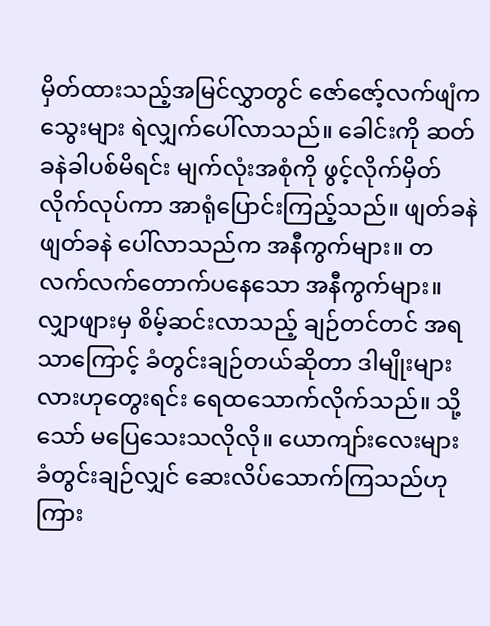မှိတ်ထားသည့်အမြင်လွှာတွင် ဇော်ဇော့်လက်ဖျံက သွေးများ ရဲလျှက်ပေါ်လာသည်။ ခေါင်းကို ဆတ်ခနဲခါပစ်မိရင်း မျက်လုံးအစုံကို ဖွင့်လိုက်မှိတ်လိုက်လုပ်ကာ အာရုံပြောင်းကြည့်သည်။ ဖျတ်ခနဲ ဖျတ်ခနဲ ပေါ်လာသည်က အနီကွက်များ။ တလက်လက်တောက်ပနေသော အနီကွက်များ။ လျှာဖျားမှ စိမ့်ဆင်းလာသည့် ချဉ်တင်တင် အရသာကြောင့် ခံတွင်းချဉ်တယ်ဆိုတာ ဒါမျိုးများလားဟုတွေးရင်း ရေထသောက်လိုက်သည်။ သို့သော် မပြေသေးသလိုလို။ ယောကျာ်းလေးများ ခံတွင်းချဉ်လျှင် ဆေးလိပ်သောက်ကြသည်ဟု ကြား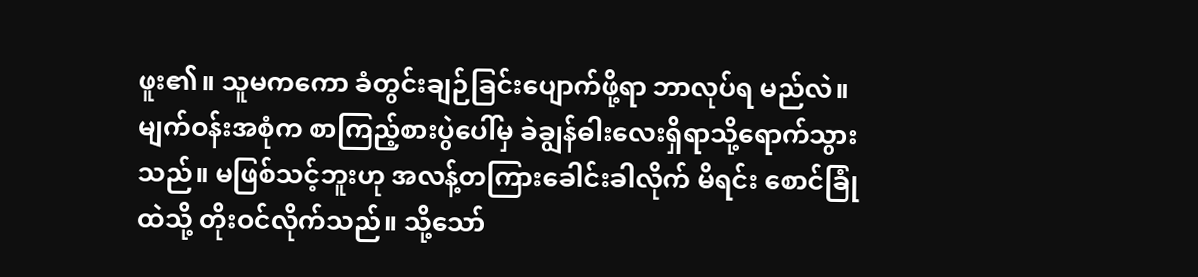ဖူး၏။ သူမကကော ခံတွင်းချဉ်ခြင်းပျောက်ဖို့ရာ ဘာလုပ်ရ မည်လဲ။
မျက်ဝန်းအစုံက စာကြည့်စားပွဲပေါ်မှ ခဲချွန်ဓါးလေးရှိရာသို့ရောက်သွားသည်။ မဖြစ်သင့်ဘူးဟု အလန့်တကြားခေါင်းခါလိုက် မိရင်း စောင်ခြုံထဲသို့ တိုးဝင်လိုက်သည်။ သို့သော်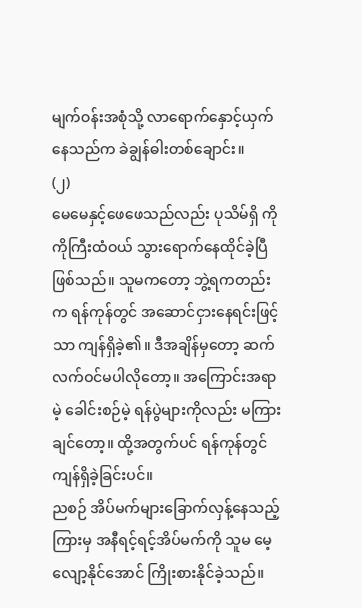မျက်ဝန်းအစုံသို့ လာရောက်နှောင့်ယှက်နေသည်က ခဲချွန်ဓါးတစ်ချောင်း။
(၂)
မေမေနှင့်ဖေဖေသည်လည်း ပုသိမ်ရှိ ကိုကိုကြီးထံဝယ် သွားရောက်နေထိုင်ခဲ့ပြီ ဖြစ်သည်။ သူမကတော့ ဘွဲ့ရကတည်းက ရန်ကုန်တွင် အဆောင်ငှားနေရင်းဖြင့်သာ ကျန်ရှိခဲ့၏။ ဒီအချိန်မှတော့ ဆက်လက်ဝင်မပါလိုတော့။ အကြောင်းအရာမဲ့ ခေါင်းစဉ်မဲ့ ရန်ပွဲများကိုလည်း မကြားချင်တော့။ ထို့အတွက်ပင် ရန်ကုန်တွင် ကျန်ရှိခဲ့ခြင်းပင်။
ညစဉ် အိပ်မက်များခြောက်လှန့်နေသည့်ကြားမှ အနီရင့်ရင့်အိပ်မက်ကို သူမ မေ့လျော့နိုင်အောင် ကြိုးစားနိုင်ခဲ့သည်။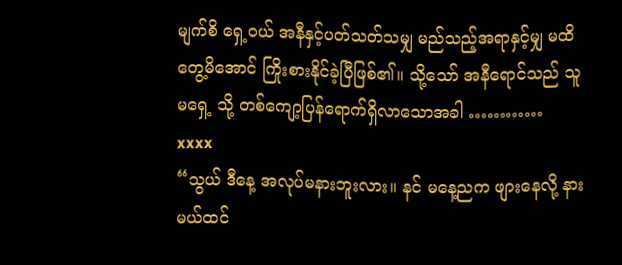မျက်စိ ရှေ့ဝယ် အနီနှင့်ပတ်သတ်သမျှ မည်သည့်အရာနှင့်မျှ မထိတွေ့မိအောင် ကြိုးစားနိုင်ခဲ့ပြီဖြစ်၏။ သို့သော် အနီရောင်သည် သူမရှေ့ သို့ တစ်ကျော့ပြန်ရောက်ရှိလာသောအခါ …………
xxxx
“သွယ် ဒီနေ့ အလုပ်မနားဘူးလား။ နင် မနေ့ညက ဖျားနေလို့ နားမယ်ထင်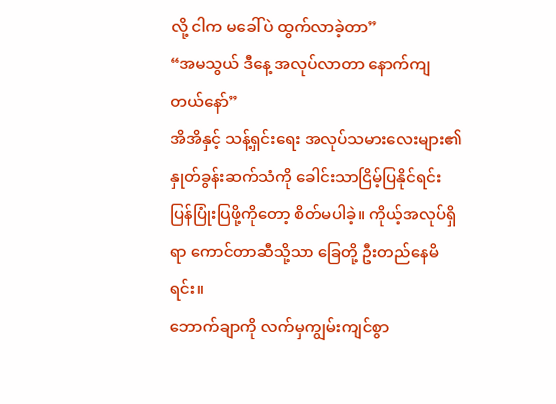လို့ ငါက မခေါ်ပဲ ထွက်လာခဲ့တာ”
“အမသွယ် ဒီနေ့ အလုပ်လာတာ နောက်ကျတယ်နော်”
အိအိနှင့် သန့်ရှင်းရေး အလုပ်သမားလေးများ၏ နှုတ်ခွန်းဆက်သံကို ခေါင်းသာငြိမ့်ပြနိုင်ရင်း ပြန်ပြုံးပြဖို့ကိုတော့ စိတ်မပါခဲ့။ ကိုယ့်အလုပ်ရှိရာ ကောင်တာဆီသို့သာ ခြေတို့ ဦးတည်နေမိရင်း။
ဘောက်ချာကို လက်မှကျွမ်းကျင်စွာ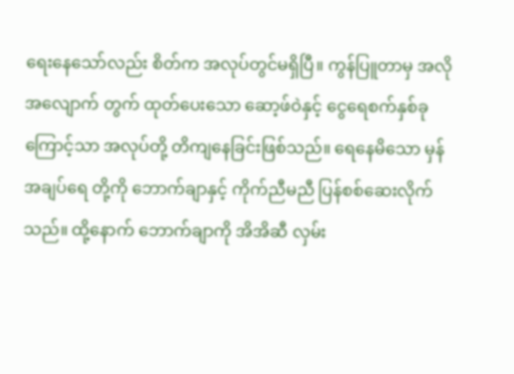ရေးနေသော်လည်း စိတ်က အလုပ်တွင်မရှိပြီ။ ကွန်ပြူတာမှ အလိုအလျောက် တွက် ထုတ်ပေးသော ဆော့ဖ်ဝဲနှင့် ငွေရေစက်နှစ်ခုကြောင့်သာ အလုပ်တို့ တိကျနေခြင်းဖြစ်သည်။ ရေနေမိသော မှန်အချပ်ရေ တို့ကို ဘောက်ချာနှင့် ကိုက်ညီမညီ ပြန်စစ်ဆေးလိုက်သည်။ ထို့နောက် ဘောက်ချာကို အိအိဆီ လှမ်း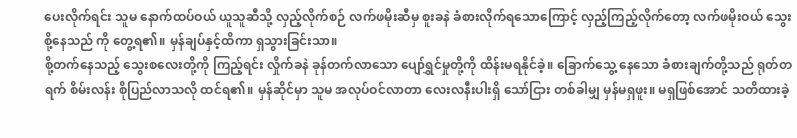ပေးလိုက်ရင်း သူမ နောက်ထပ်ဝယ် ယူသူဆီသို့ လှည့်လိုက်စဉ် လက်ဖမိုးဆီမှ စူးခနဲ ခံစားလိုက်ရသောကြောင့် လှည့်ကြည့်လိုက်တော့ လက်ဖမိုးဝယ် သွေးစို့နေသည် ကို တွေ့ရ၏။ မှန်ချပ်နှင့်ထိကာ ရှသွားခြင်းသာ။
စို့တက်နေသည့် သွေးစလေးတို့ကို ကြည့်ရင်း လှိုက်ခနဲ ခုန်တက်လာသော ပျော်ရွှင်မှုတို့ကို ထိန်းမရနိုင်ခဲ့။ ခြောက်သွေ့ နေသော ခံစားချက်တို့သည် ရုတ်တရက် စိမ်းလန်း စိုပြည်လာသလို ထင်ရ၏။ မှန်ဆိုင်မှာ သူမ အလုပ်ဝင်လာတာ လေးလနီးပါးရှိ သော်ငြား တစ်ခါမျှ မှန်မရှဖူး။ မရှဖြစ်အောင် သတိထားခဲ့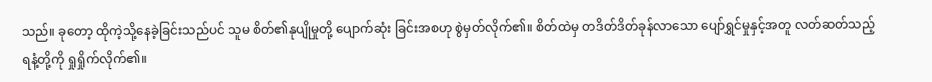သည်။ ခုတော့ ထိုကဲ့သို့နေခဲ့ခြင်းသည်ပင် သူမ စိတ်၏နုပျိုမှုတို့ ပျောက်ဆုံး ခြင်းအစဟု စွဲမှတ်လိုက်၏။ စိတ်ထဲမှ တဒိတ်ဒိတ်ခုန်လာသော ပျော်ရွှင်မှုနှင့်အတူ လတ်ဆတ်သည့်ရနံ့တို့ကို ရှုရှိုက်လိုက်၏။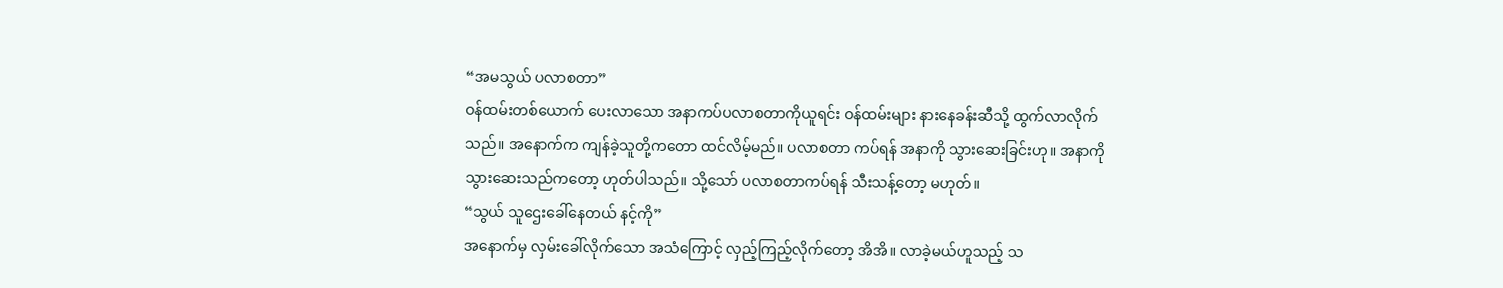“အမသွယ် ပလာစတာ”
ဝန်ထမ်းတစ်ယောက် ပေးလာသော အနာကပ်ပလာစတာကိုယူရင်း ဝန်ထမ်းများ နားနေခန်းဆီသို့ ထွက်လာလိုက်သည်။ အနောက်က ကျန်ခဲ့သူတို့ကတော ထင်လိမ့်မည်။ ပလာစတာ ကပ်ရန် အနာကို သွားဆေးခြင်းဟု။ အနာကို သွားဆေးသည်ကတော့ ဟုတ်ပါသည်။ သို့သော် ပလာစတာကပ်ရန် သီးသန့်တော့ မဟုတ်။
“သွယ် သူဌေးခေါ်နေတယ် နင့်ကို”
အနောက်မှ လှမ်းခေါ်လိုက်သော အသံကြောင့် လှည့်ကြည့်လိုက်တော့ အိအိ။ လာခဲ့မယ်ဟူသည့် သ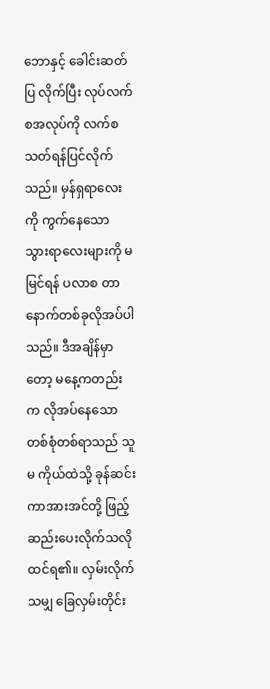ဘောနှင့် ခေါင်းဆတ်ပြ လိုက်ပြီး လုပ်လက်စအလုပ်ကို လက်စသတ်ရန်ပြင်လိုက်သည်။ မှန်ရှရာလေးကို ကွက်နေသော သွားရာလေးများကို မမြင်ရန် ပလာစ တာ နောက်တစ်ခုလိုအပ်ပါသည်။ ဒီအချိန်မှာတော့ မနေ့ကတည်းက လိုအပ်နေသော တစ်စုံတစ်ရာသည် သူမ ကိုယ်ထဲသို့ ခုန်ဆင်း ကာအားအင်တို့ ဖြည့်ဆည်းပေးလိုက်သလို ထင်ရ၏။ လှမ်းလိုက်သမျှ ခြေလှမ်းတိုင်း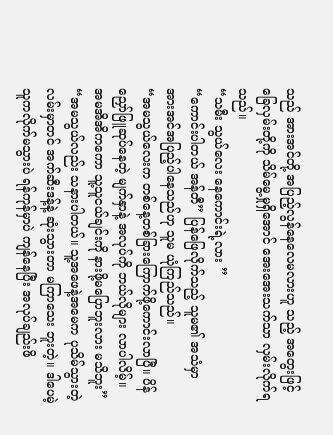သည် အားအင်တို့ အပြည့်လွန်နေလေမလားဟူ သည့် အတွေးဖြင့် ခြေလှမ်းတို့ကို သိမ်မွေ့မှုရှိအောင် အေးအေးသက်သာ လှမ်းလိုက်ရသည်။
“သမီး သွယ်လေး နေကောင်းရဲ့လား ”
“ကောင်းပါတယ် အန်တီ” ပြန်ဖြေလိုက်သည့် သူမ၏ အသံမှာ အားအင်အပြည့်ပါနေသည်ဟု သူမ ယုံကြည်သည်။
“အမသွယ်လေးက တစ်နေ့တစ်ခြားကြောက်ဖို့ကောင်းလာပြီ။ ပိန်ညှော်ဖြူဆုပ်နေတဲ့ မျက်နှာနဲ့ အလုပ်ကို ဘယ်လိုများ လာပါလိမ့်။ အမအိအိကကော သူ့သူငယ်ချင်းကို နားဖို့မပြောဘူးလား မသိဘူး”
“အမသွယ်လည်း သနားပါတယ်။ သူ့အဖေနဲ့အမေက ပုသိမ်သွားတဲ့ လမ်းမှာတင် အက်ဆီးဒန့်နဲ့ ဆုံးသွားတာ မကြာသေး ဘူးတဲ့။ ဒါပေမဲ့ သူကလိုက်မသွားပဲ ရန်ကုန်မှာပဲ ကျန်နေပြီး အလုပ်ချည်းဖိ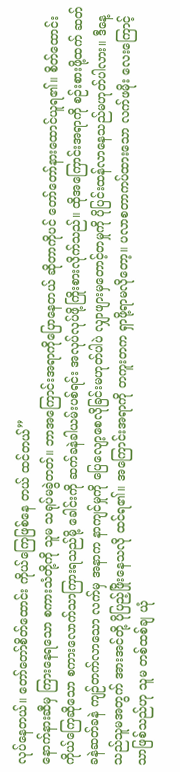လုပ်နေတယ်။ တော်တော်စိတ်ထောင်း ကိုယ်ကြေဖြစ်နေ တယ် ထင်တယ်”
နောက်နားဆီမှ ကြားနေရသော စကားသံတို့ကို သူမ သရုပ်မခွဲတတ်။ ဘာအကြောင်းအရာကိုပြောနေတယ် ဆိုတာကိုပင် တော်တော်နားထောင်ယူရ၏။ စိတ်ထောင်းကိုယ်ကြေဆိုသော စကားလောက်သာကြားရသည်မို့ ခေါင်းကို ဆက်ခနဲခါယမ်းပစ်ရင်း အလုပ်လုပ်ဖို့ကြိုးစားလိုက်သည်။ ထိုအကြောင်းအရာကို စဉ်းစားဖို့ထက် ဆတ်ခနဲဆတ်ခနဲ ကျဉ်တက်လာသော လက်မှ အနာက နာကျင်မှုကို ပြေလျော့စေလိုခြင်းမဟုတ်ပါပဲ လျှာဖျားမှတောင့်တမှုကို ပိုပြင်းထန်လာနေသည်မဟုတ်ပါလား။ ဒီနေ့သည်သူမအတွက် အားအင်တို့ ပိုပြည့်ဖြိုးနေသလို ထင်ရ၏။ အကြောင်းအရာကို တကူးတက ရှာဖို့ရာမလိုတော့။ ပလာစတာကပ်ထားသော လက်ဖမိုး လေးကြောင့်သာဖြစ်သည်ဟု သူမ တစ်ထစ်ချ ယုံ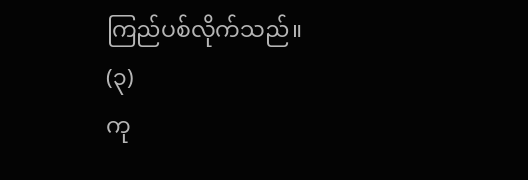ကြည်ပစ်လိုက်သည်။
(၃)
ကု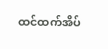ထင်ထက်အိပ်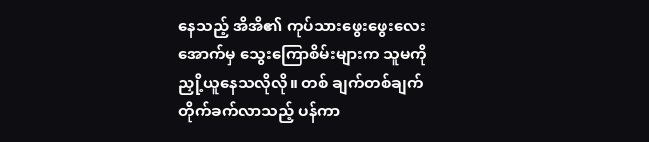နေသည့် အိအိ၏ ကုပ်သားဖွေးဖွေးလေးအောက်မှ သွေးကြောစိမ်းများက သူမကို ညှို့ယူနေသလိုလို။ တစ် ချက်တစ်ချက် တိုက်ခက်လာသည့် ပန်ကာ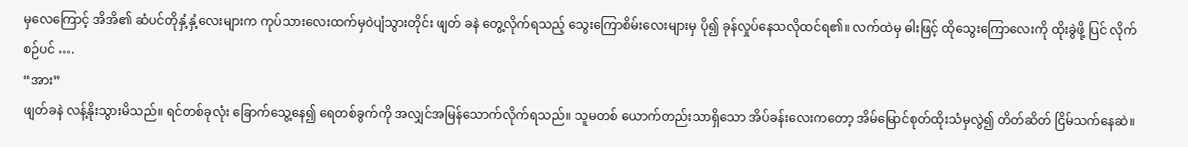မှလေကြောင့် အိအိ၏ ဆံပင်တိုနှံ့နှံ့လေးများက ကုပ်သားလေးထက်မှဝဲပျံသွားတိုင်း ဖျတ် ခနဲ တွေ့လိုက်ရသည့် သွေးကြောစိမ်းလေးများမှ ပို၍ ခုန်လှုပ်နေသလိုထင်ရ၏။ လက်ထဲမှ ဓါးဖြင့် ထိုသွေးကြောလေးကို ထိုးခွဲဖို့ ပြင် လိုက်စဉ်ပင် ….
“အား”
ဖျတ်ခနဲ လန့်နိုးသွားမိသည်။ ရင်တစ်ခုလုံး ခြောက်သွေ့နေ၍ ရေတစ်ခွက်ကို အလျှင်အမြန်သောက်လိုက်ရသည်။ သူမတစ် ယောက်တည်းသာရှိသော အိပ်ခန်းလေးကတော့ အိမ်မြောင်စုတ်ထိုးသံမှလွဲ၍ တိတ်ဆိတ် ငြိမ်သက်နေဆဲ။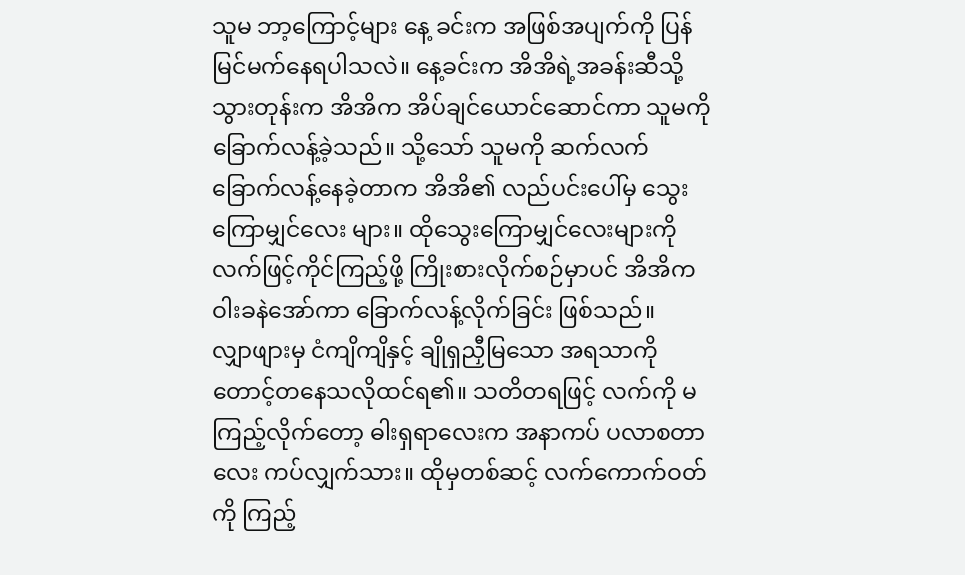သူမ ဘာ့ကြောင့်များ နေ့ ခင်းက အဖြစ်အပျက်ကို ပြန်မြင်မက်နေရပါသလဲ။ နေ့ခင်းက အိအိရဲ့အခန်းဆီသို့သွားတုန်းက အိအိက အိပ်ချင်ယောင်ဆောင်ကာ သူမကို ခြောက်လန့်ခဲ့သည်။ သို့သော် သူမကို ဆက်လက်ခြောက်လန့်နေခဲ့တာက အိအိ၏ လည်ပင်းပေါ်မှ သွေးကြောမျှင်လေး များ။ ထိုသွေးကြောမျှင်လေးများကို လက်ဖြင့်ကိုင်ကြည့်ဖို့ ကြိုးစားလိုက်စဉ်မှာပင် အိအိက ဝါးခနဲအော်ကာ ခြောက်လန့်လိုက်ခြင်း ဖြစ်သည်။
လျှာဖျားမှ ငံကျိကျိနှင့် ချိုရှညှီမြသော အရသာကို တောင့်တနေသလိုထင်ရ၏။ သတိတရဖြင့် လက်ကို မကြည့်လိုက်တော့ ဓါးရှရာလေးက အနာကပ် ပလာစတာလေး ကပ်လျှက်သား။ ထိုမှတစ်ဆင့် လက်ကောက်ဝတ်ကို ကြည့်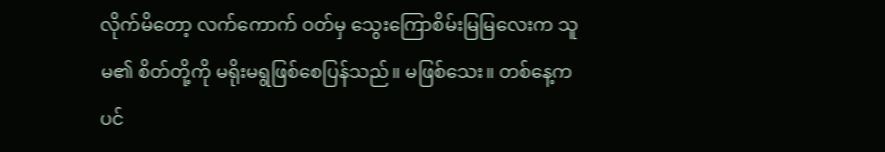လိုက်မိတော့ လက်ကောက် ဝတ်မှ သွေးကြောစိမ်းမြမြလေးက သူမ၏ စိတ်တို့ကို မရိုးမရွဖြစ်စေပြန်သည်။ မဖြစ်သေး။ တစ်နေ့ကပင်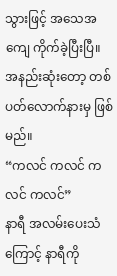သွားဖြင့် အသေအကျေ ကိုက်ခဲ့ပြီးပြီ။ အနည်းဆုံးတော့ တစ်ပတ်လောက်နားမှ ဖြစ်မည်။
“ကလင် ကလင် ကလင် ကလင်”
နာရီ အလမ်းပေးသံကြောင့် နာရီကို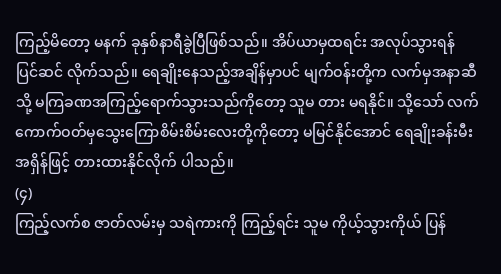ကြည့်မိတော့ မနက် ခုနှစ်နာရီခွဲပြီဖြစ်သည်။ အိပ်ယာမှထရင်း အလုပ်သွားရန် ပြင်ဆင် လိုက်သည်။ ရေချိုးနေသည့်အချိန်မှာပင် မျက်ဝန်းတို့က လက်မှအနာဆီသို့ မကြခဏအကြည့်ရောက်သွားသည်ကိုတော့ သူမ တား မရနိုင်။ သို့သော် လက်ကောက်ဝတ်မှသွေးကြောစိမ်းစိမ်းလေးတို့ကိုတော့ မမြင်နိုင်အောင် ရေချိုးခန်းမီးအရှိန်ဖြင့် တားထားနိုင်လိုက် ပါသည်။
(၄)
ကြည့်လက်စ ဇာတ်လမ်းမှ သရဲကားကို ကြည့်ရင်း သူမ ကိုယ့်သွားကိုယ် ပြန်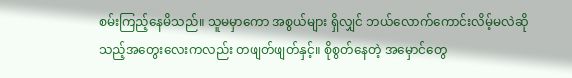စမ်းကြည့်နေမိသည်။ သူမမှာကော အစွယ်များ ရှိလျှင် ဘယ်လောက်ကောင်းလိမ့်မလဲဆိုသည့်အတွေးလေးကလည်း တဖျတ်ဖျတ်နှင့်။ စိုစွတ်နေတဲ့ အမှောင်တွေ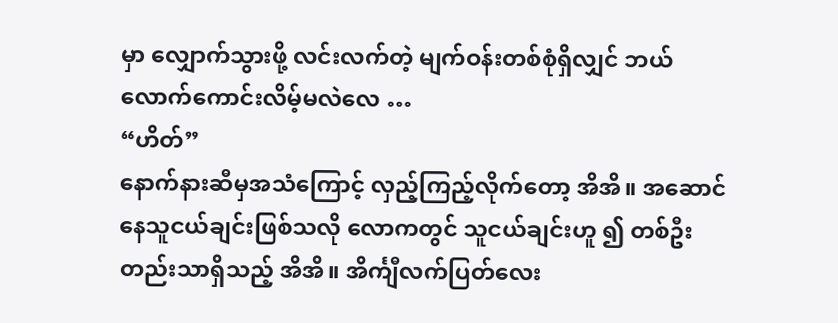မှာ လျှောက်သွားဖို့ လင်းလက်တဲ့ မျက်ဝန်းတစ်စုံရှိလျှင် ဘယ်လောက်ကောင်းလိမ့်မလဲလေ …
“ဟိတ်”
နောက်နားဆီမှအသံကြောင့် လှည့်ကြည့်လိုက်တော့ အိအိ။ အဆောင်နေသူငယ်ချင်းဖြစ်သလို လောကတွင် သူငယ်ချင်းဟူ ၍ တစ်ဦးတည်းသာရှိသည့် အိအိ။ အိင်္ကျီလက်ပြတ်လေး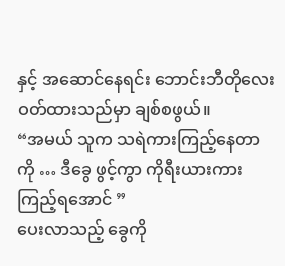နှင့် အဆောင်နေရင်း ဘောင်းဘီတိုလေး ဝတ်ထားသည်မှာ ချစ်စဖွယ်။
“အမယ် သူက သရဲကားကြည့်နေတာကို … ဒီခွေ ဖွင့်ကွာ ကိုရီးယားကား ကြည့်ရအောင် ”
ပေးလာသည့် ခွေကို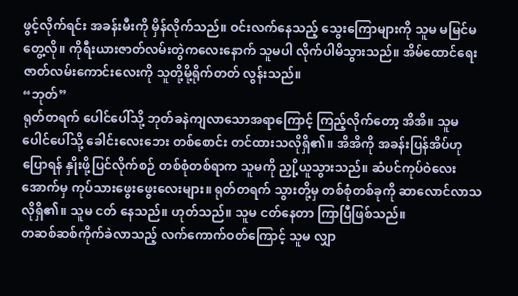ဖွင့်လိုက်ရင်း အခန်းမီးကို မှိန်လိုက်သည်။ ဝင်းလက်နေသည့် သွေးကြောများကို သူမ မမြင်မတွေ့လို။ ကိုရီးယားဇာတ်လမ်းတွဲကလေးနောက် သူမပါ လိုက်ပါမိသွားသည်။ အိမ်ထောင်ရေးဇာတ်လမ်းကောင်းလေးကို သူတို့မို့ရိုက်တတ် လွန်းသည်။
“ဘုတ်”
ရုတ်တရက် ပေါင်ပေါ်သို့ ဘုတ်ခနဲကျလာသောအရာကြောင့် ကြည့်လိုက်တော့ အိအိ။ သူမ ပေါင်ပေါ်သို့ ခေါင်းလေးဘေး တစ်စောင်း တင်ထားသလိုရှိ၏။ အိအိကို အခန်းပြန်အိပ်ဟု ပြောရန် နှိုးဖို့ပြင်လိုက်စဉ် တစ်စုံတစ်ရာက သူမကို ညှို့ယူသွားသည်။ ဆံပင်ကုပ်ဝဲလေးအောက်မှ ကုပ်သားဖွေးဖွေးလေးများ။ ရုတ်တရက် သွားတို့မှ တစ်စုံတစ်ခုကို ဆာလောင်လာသလိုရှိ၏။ သူမ ငတ် နေသည်။ ဟုတ်သည်။ သူမ ငတ်နေတာ ကြာပြီဖြစ်သည်။
တဆစ်ဆစ်ကိုက်ခဲလာသည့် လက်ကောက်ဝတ်ကြောင့် သူမ လျှာ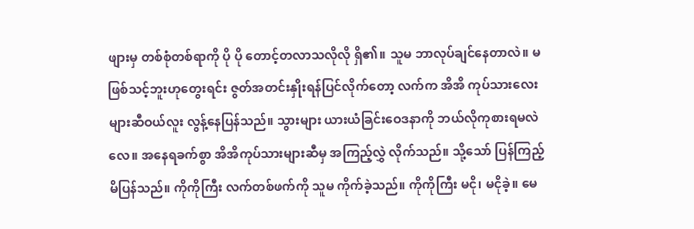ဖျားမှ တစ်စုံတစ်ရာကို ပို ပို တောင့်တလာသလိုလို ရှိ၏။ သူမ ဘာလုပ်ချင်နေတာလဲ။ မဖြစ်သင့်ဘူးဟုတွေးရင်း ဇွတ်အတင်းနှိုးရန်ပြင်လိုက်တော့ လက်က အိအိ ကုပ်သားလေးများဆီဝယ်လူး လွန့်နေပြန်သည်။ သွားများ ယားယံခြင်းဝေဒနာကို ဘယ်လိုကုစားရမလဲလေ။ အနေရခက်စွာ အိအိကုပ်သားများဆီမှ အကြည့်လွှဲ လိုက်သည်။ သို့သော် ပြန်ကြည့်မိပြန်သည်။ ကိုကိုကြီး လက်တစ်ဖက်ကို သူမ ကိုက်ခဲ့သည်။ ကိုကိုကြီး မငို၊ မငိုခဲ့။ မေ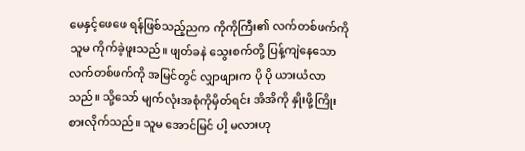မေနှင့်ဖေဖေ ရန်ဖြစ်သည့်ညက ကိုကိုကြီး၏ လက်တစ်ဖက်ကို သူမ ကိုက်ခဲ့ဖူးသည်။ ဖျတ်ခနဲ သွေးစက်တို့ ပြန့်ကျဲနေသော လက်တစ်ဖက်ကို အမြင်တွင် လျှာဖျားက ပို ပို ယားယံလာသည်။ သို့သော် မျက်လုံးအစုံကိုမှိတ်ရင်း အိအိကို နှိုးဖို့ကြိုးစားလိုက်သည်။ သူမ အောင်မြင် ပါ့ မလားဟု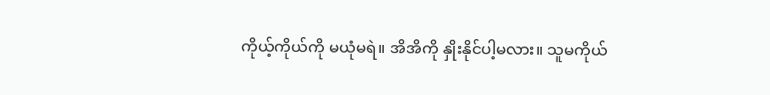ကိုယ့်ကိုယ်ကို မယုံမရဲ။ အိအိကို နှိုးနိုင်ပါ့မလား။ သူမကိုယ်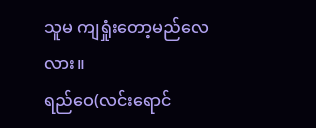သူမ ကျရှုံးတော့မည်လေလား။
ရည်ဝေ(လင်းရောင်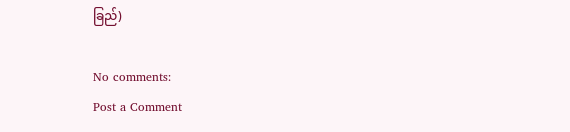ခြည်)

No comments:
Post a Comment